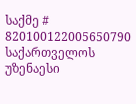საქმე # 820100122005650790
საქართველოს უზენაესი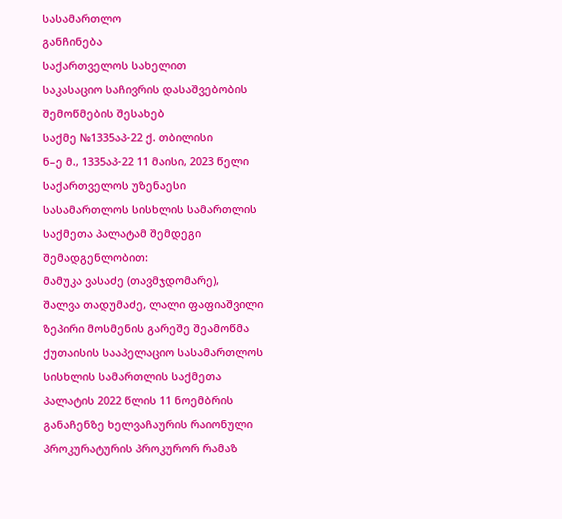სასამართლო
განჩინება
საქართველოს სახელით
საკასაციო საჩივრის დასაშვებობის
შემოწმების შესახებ
საქმე №1335აპ-22 ქ. თბილისი
ნ–ე მ., 1335აპ-22 11 მაისი, 2023 წელი
საქართველოს უზენაესი სასამართლოს სისხლის სამართლის საქმეთა პალატამ შემდეგი შემადგენლობით:
მამუკა ვასაძე (თავმჯდომარე),
შალვა თადუმაძე, ლალი ფაფიაშვილი
ზეპირი მოსმენის გარეშე შეამოწმა ქუთაისის სააპელაციო სასამართლოს სისხლის სამართლის საქმეთა პალატის 2022 წლის 11 ნოემბრის განაჩენზე ხელვაჩაურის რაიონული პროკურატურის პროკურორ რამაზ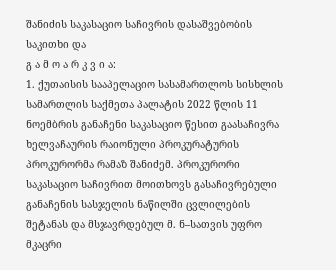შანიძის საკასაციო საჩივრის დასაშვებობის საკითხი და
გ ა მ ო ა რ კ ვ ი ა:
1. ქუთაისის სააპელაციო სასამართლოს სისხლის სამართლის საქმეთა პალატის 2022 წლის 11 ნოემბრის განაჩენი საკასაციო წესით გაასაჩივრა ხელვაჩაურის რაიონული პროკურატურის პროკურორმა რამაზ შანიძემ. პროკურორი საკასაციო საჩივრით მოითხოვს გასაჩივრებული განაჩენის სასჯელის ნაწილში ცვლილების შეტანას და მსჯავრდებულ მ. ნ–სათვის უფრო მკაცრი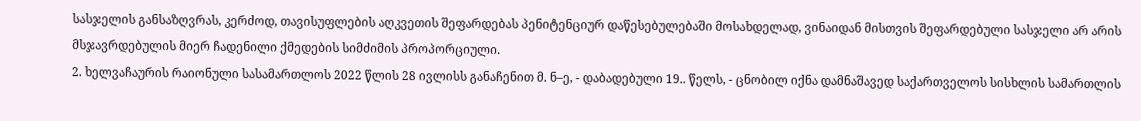სასჯელის განსაზღვრას, კერძოდ, თავისუფლების აღკვეთის შეფარდებას პენიტენციურ დაწესებულებაში მოსახდელად, ვინაიდან მისთვის შეფარდებული სასჯელი არ არის მსჯავრდებულის მიერ ჩადენილი ქმედების სიმძიმის პროპორციული.
2. ხელვაჩაურის რაიონული სასამართლოს 2022 წლის 28 ივლისს განაჩენით მ. ნ–ე, - დაბადებული 19.. წელს, - ცნობილ იქნა დამნაშავედ საქართველოს სისხლის სამართლის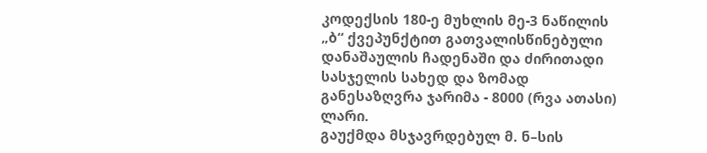კოდექსის 180-ე მუხლის მე-3 ნაწილის „ბ“ ქვეპუნქტით გათვალისწინებული დანაშაულის ჩადენაში და ძირითადი სასჯელის სახედ და ზომად განესაზღვრა ჯარიმა - 8000 (რვა ათასი) ლარი.
გაუქმდა მსჯავრდებულ მ. ნ–სის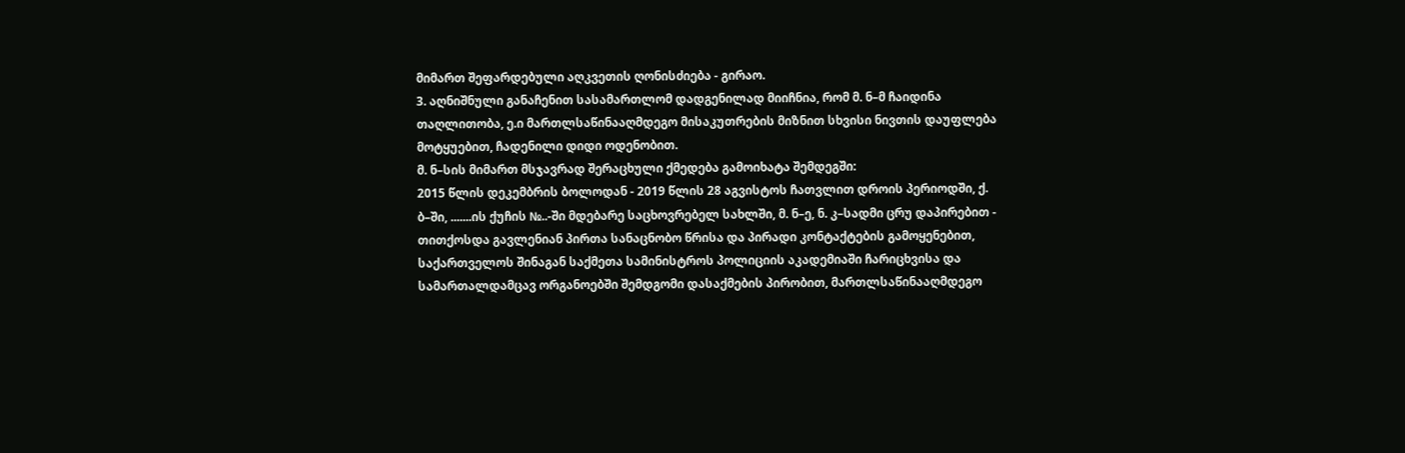მიმართ შეფარდებული აღკვეთის ღონისძიება - გირაო.
3. აღნიშნული განაჩენით სასამართლომ დადგენილად მიიჩნია, რომ მ. ნ–მ ჩაიდინა თაღლითობა, ე.ი მართლსაწინააღმდეგო მისაკუთრების მიზნით სხვისი ნივთის დაუფლება მოტყუებით, ჩადენილი დიდი ოდენობით.
მ. ნ–სის მიმართ მსჯავრად შერაცხული ქმედება გამოიხატა შემდეგში:
2015 წლის დეკემბრის ბოლოდან - 2019 წლის 28 აგვისტოს ჩათვლით დროის პერიოდში, ქ. ბ–ში, .......ის ქუჩის №..-ში მდებარე საცხოვრებელ სახლში, მ. ნ–ე, ნ. კ–სადმი ცრუ დაპირებით - თითქოსდა გავლენიან პირთა სანაცნობო წრისა და პირადი კონტაქტების გამოყენებით, საქართველოს შინაგან საქმეთა სამინისტროს პოლიციის აკადემიაში ჩარიცხვისა და სამართალდამცავ ორგანოებში შემდგომი დასაქმების პირობით, მართლსაწინააღმდეგო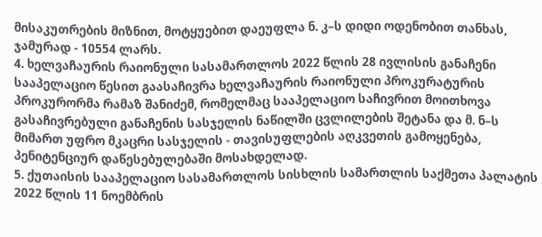მისაკუთრების მიზნით, მოტყუებით დაეუფლა ნ. კ–ს დიდი ოდენობით თანხას, ჯამურად - 10554 ლარს.
4. ხელვაჩაურის რაიონული სასამართლოს 2022 წლის 28 ივლისის განაჩენი სააპელაციო წესით გაასაჩივრა ხელვაჩაურის რაიონული პროკურატურის პროკურორმა რამაზ შანიძემ, რომელმაც სააპელაციო საჩივრით მოითხოვა გასაჩივრებული განაჩენის სასჯელის ნაწილში ცვლილების შეტანა და მ. ნ–ს მიმართ უფრო მკაცრი სასჯელის - თავისუფლების აღკვეთის გამოყენება, პენიტენციურ დაწესებულებაში მოსახდელად.
5. ქუთაისის სააპელაციო სასამართლოს სისხლის სამართლის საქმეთა პალატის 2022 წლის 11 ნოემბრის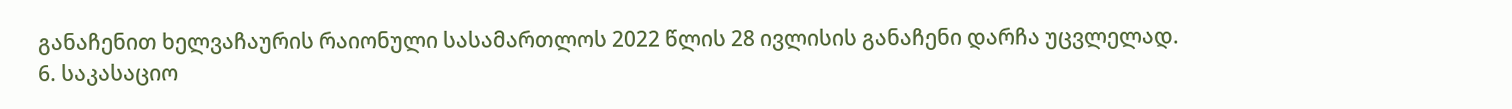განაჩენით ხელვაჩაურის რაიონული სასამართლოს 2022 წლის 28 ივლისის განაჩენი დარჩა უცვლელად.
6. საკასაციო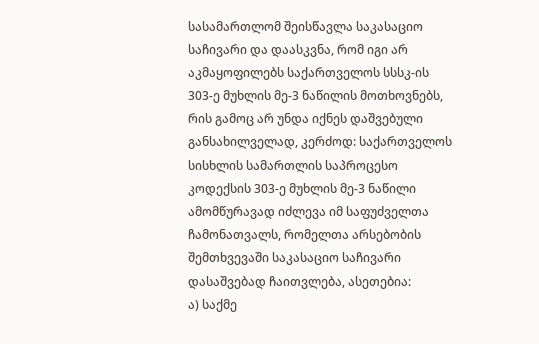სასამართლომ შეისწავლა საკასაციო საჩივარი და დაასკვნა, რომ იგი არ აკმაყოფილებს საქართველოს სსსკ-ის 303-ე მუხლის მე-3 ნაწილის მოთხოვნებს, რის გამოც არ უნდა იქნეს დაშვებული განსახილველად, კერძოდ: საქართველოს სისხლის სამართლის საპროცესო კოდექსის 303-ე მუხლის მე-3 ნაწილი ამომწურავად იძლევა იმ საფუძველთა ჩამონათვალს, რომელთა არსებობის შემთხვევაში საკასაციო საჩივარი დასაშვებად ჩაითვლება, ასეთებია:
ა) საქმე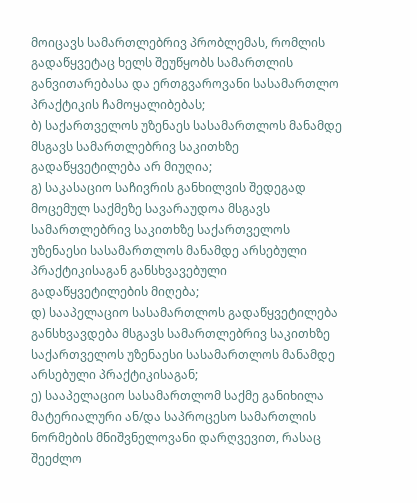მოიცავს სამართლებრივ პრობლემას, რომლის გადაწყვეტაც ხელს შეუწყობს სამართლის განვითარებასა და ერთგვაროვანი სასამართლო პრაქტიკის ჩამოყალიბებას;
ბ) საქართველოს უზენაეს სასამართლოს მანამდე მსგავს სამართლებრივ საკითხზე გადაწყვეტილება არ მიუღია;
გ) საკასაციო საჩივრის განხილვის შედეგად მოცემულ საქმეზე სავარაუდოა მსგავს სამართლებრივ საკითხზე საქართველოს უზენაესი სასამართლოს მანამდე არსებული პრაქტიკისაგან განსხვავებული გადაწყვეტილების მიღება;
დ) სააპელაციო სასამართლოს გადაწყვეტილება განსხვავდება მსგავს სამართლებრივ საკითხზე საქართველოს უზენაესი სასამართლოს მანამდე არსებული პრაქტიკისაგან;
ე) სააპელაციო სასამართლომ საქმე განიხილა მატერიალური ან/და საპროცესო სამართლის ნორმების მნიშვნელოვანი დარღვევით, რასაც შეეძლო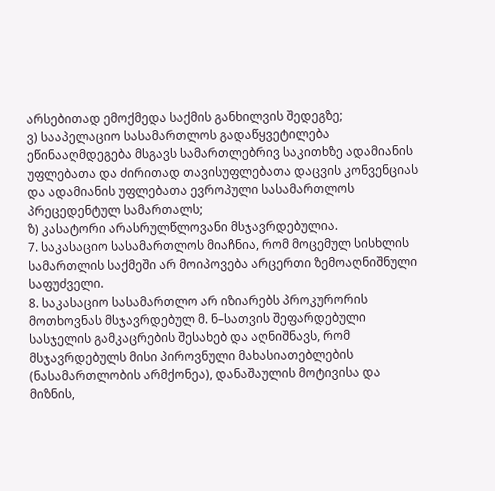არსებითად ემოქმედა საქმის განხილვის შედეგზე;
ვ) სააპელაციო სასამართლოს გადაწყვეტილება ეწინააღმდეგება მსგავს სამართლებრივ საკითხზე ადამიანის უფლებათა და ძირითად თავისუფლებათა დაცვის კონვენციას და ადამიანის უფლებათა ევროპული სასამართლოს პრეცედენტულ სამართალს;
ზ) კასატორი არასრულწლოვანი მსჯავრდებულია.
7. საკასაციო სასამართლოს მიაჩნია, რომ მოცემულ სისხლის სამართლის საქმეში არ მოიპოვება არცერთი ზემოაღნიშნული საფუძველი.
8. საკასაციო სასამართლო არ იზიარებს პროკურორის მოთხოვნას მსჯავრდებულ მ. ნ–სათვის შეფარდებული სასჯელის გამკაცრების შესახებ და აღნიშნავს, რომ მსჯავრდებულს მისი პიროვნული მახასიათებლების (ნასამართლობის არმქონეა), დანაშაულის მოტივისა და მიზნის,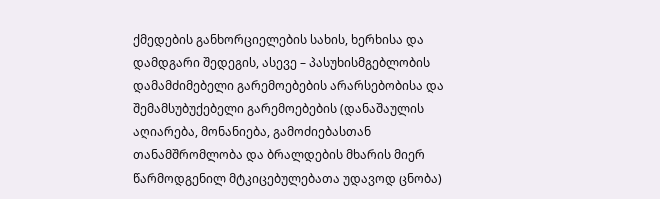ქმედების განხორციელების სახის, ხერხისა და დამდგარი შედეგის, ასევე – პასუხისმგებლობის დამამძიმებელი გარემოებების არარსებობისა და შემამსუბუქებელი გარემოებების (დანაშაულის აღიარება, მონანიება, გამოძიებასთან თანამშრომლობა და ბრალდების მხარის მიერ წარმოდგენილ მტკიცებულებათა უდავოდ ცნობა)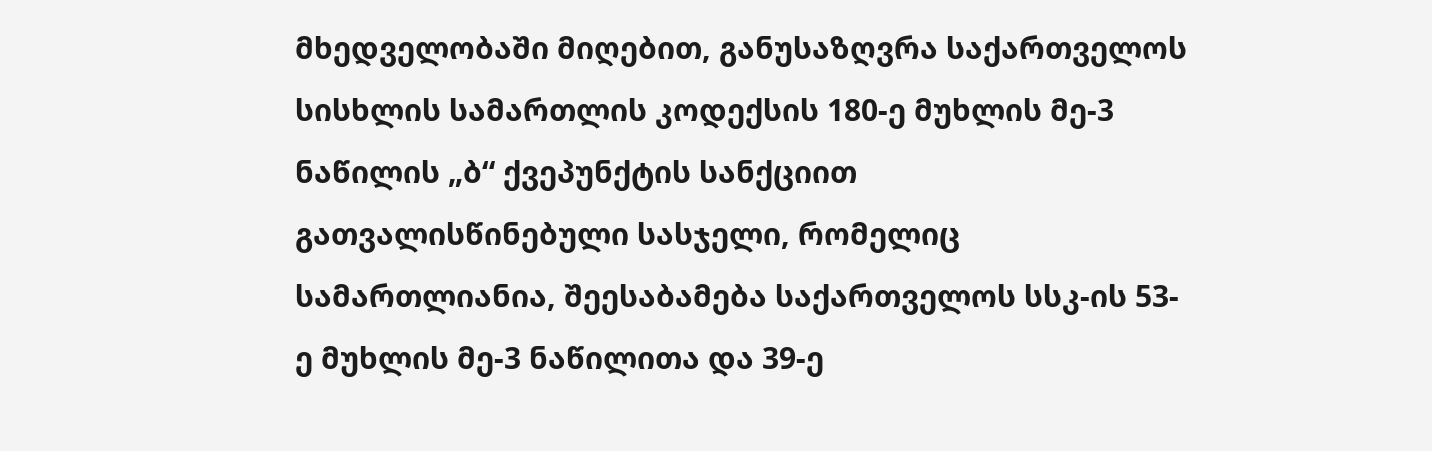მხედველობაში მიღებით, განუსაზღვრა საქართველოს სისხლის სამართლის კოდექსის 180-ე მუხლის მე-3 ნაწილის „ბ“ ქვეპუნქტის სანქციით გათვალისწინებული სასჯელი, რომელიც სამართლიანია, შეესაბამება საქართველოს სსკ-ის 53-ე მუხლის მე-3 ნაწილითა და 39-ე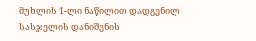მუხლის 1-ლი ნაწილით დადგენილ სასჯელის დანიშვნის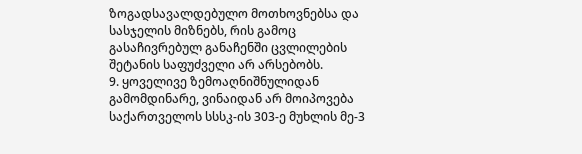ზოგადსავალდებულო მოთხოვნებსა და სასჯელის მიზნებს, რის გამოც გასაჩივრებულ განაჩენში ცვლილების შეტანის საფუძველი არ არსებობს.
9. ყოველივე ზემოაღნიშნულიდან გამომდინარე, ვინაიდან არ მოიპოვება საქართველოს სსსკ-ის 303-ე მუხლის მე-3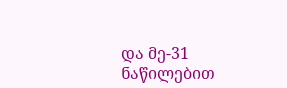და მე-31 ნაწილებით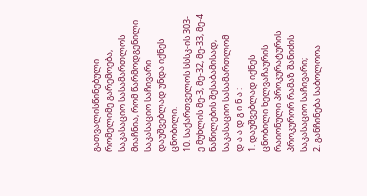გათვალისწინებული რომელიმე გარემოება, საკასაციო სასამართლოს მიაჩნია, რომ წარმოდგენილი საკასაციო საჩივარი დაუშვებლად უნდა იქნეს ცნობილი.
10. საქართველოს სსსკ-ის 303-ე მუხლის მე-3, მე-32, მე-33, მე-4 ნაწილების შესაბამისად, საკასაციო სასამართლომ
დ ა ა დ გ ი ნ ა :
1. დაუშვებლად იქნეს ცნობილი ხელვაჩაურის რაიონული პროკურატურის პროკურორ რამაზ შანიძის საკასაციო საჩივარი;
2. განჩინება საბოლოოა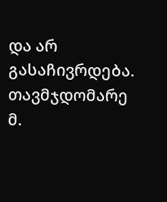და არ გასაჩივრდება.
თავმჯდომარე მ.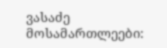ვასაძე
მოსამართლეები: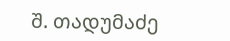შ. თადუმაძე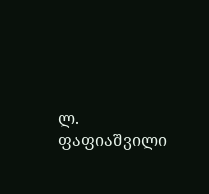ლ. ფაფიაშვილი